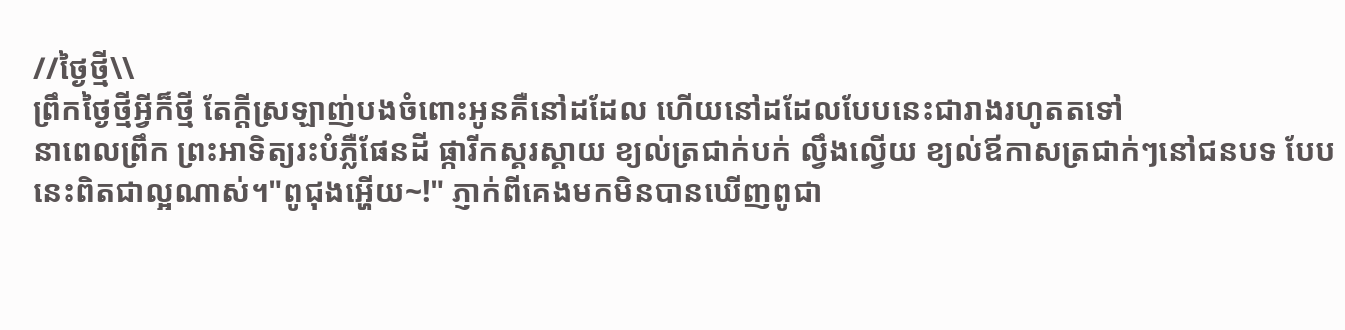//ថ្ងៃថ្មី\\
ព្រឹកថ្ងៃថ្មីអ្វីក៏ថ្មី តែក្ដីស្រឡាញ់បងចំពោះអូនគឺនៅដដែល ហើយនៅដដែលបែបនេះជារាងរហូតតទៅ
នាពេលព្រឹក ព្រះអាទិត្យរះបំភ្លឺផែនដី ផ្ការីកស្គរស្គាយ ខ្យល់ត្រជាក់បក់ ល្វឹងល្វើយ ខ្យល់ឪកាសត្រជាក់ៗនៅជនបទ បែបនេះពិតជាល្អណាស់។"ពូជុងអ្ហើយ~!" ភ្ញាក់ពីគេងមកមិនបានឃើញពូជា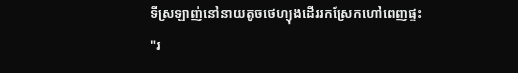ទីស្រឡាញ់នៅនាយតូចថេហ្យុងដើររកស្រែកហៅពេញផ្ទះ
"រ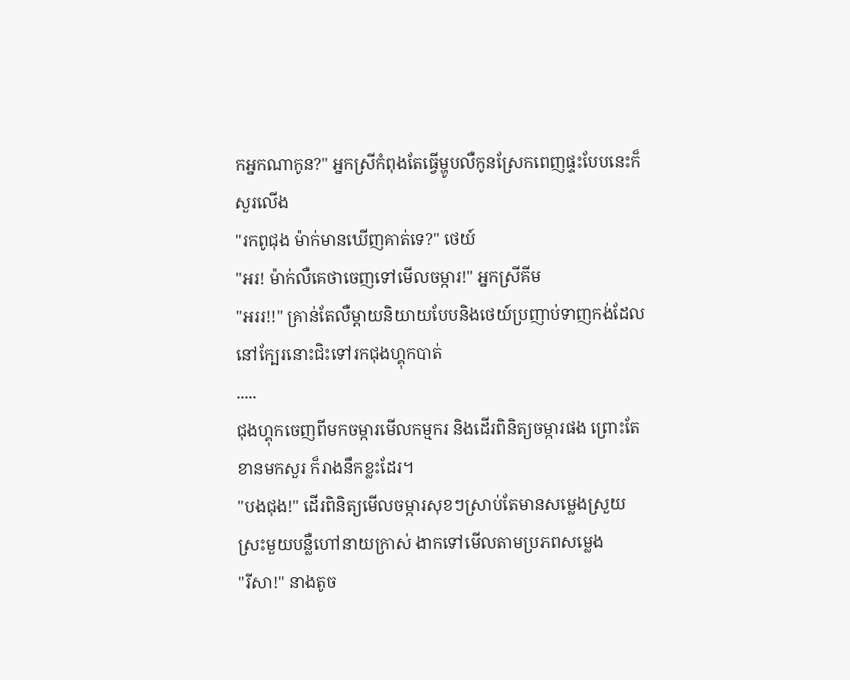កអ្នកណាកូន?" អ្នកស្រីកំពុងតែធ្វើម្ហូបលឺកូនស្រែកពេញផ្ទះបែបនេះក៏សួរលើង
"រកពូជុង ម៉ាក់មានឃើញគាត់ទេ?" ថេយ៍
"អរ! ម៉ាក់លឺគេថាចេញទៅមើលចម្ការ!" អ្នកស្រីគីម
"អររ!!" គ្រាន់តែលឺម្ដាយនិយាយបែបនិងថេយ៍ប្រញាប់ទាញកង់ដែលនៅក្បែរនោះជិះទៅរកជុងហ្គុកបាត់
.....
ជុងហ្គុកចេញពីមកចម្ការមើលកម្មករ និងដើរពិនិត្យចម្ការផង ព្រោះតែខានមកសួរ ក៏រាងនឹកខ្លះដែរ។
"បងជុង!" ដើរពិនិត្យមើលចម្ការសុខៗស្រាប់តែមានសម្លេងស្រួយស្រះមួយបន្លឺហៅនាយក្រាស់ ងាកទៅមើលតាមប្រភពសម្លេង
"រីសា!" នាងតូច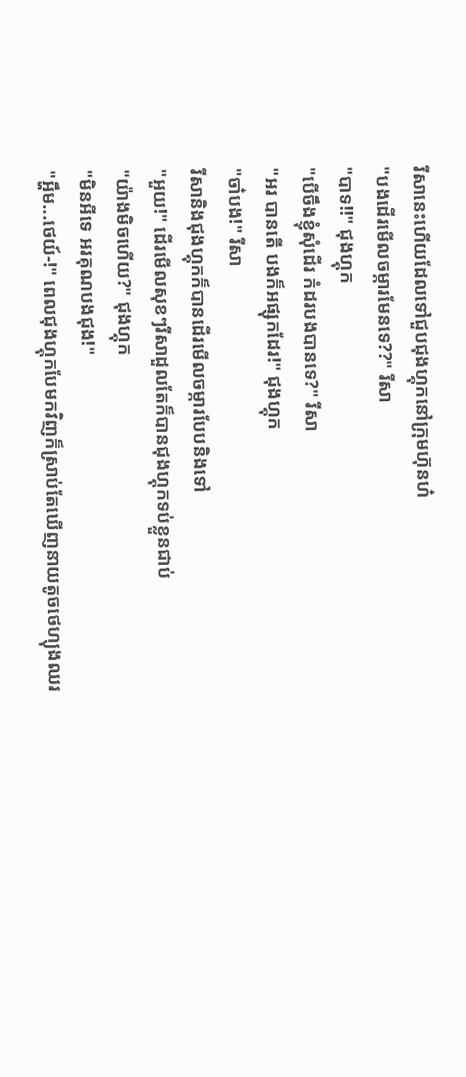រីសានេះហើយដែលទៅជួបជុងហ្គុកនៅក្រុមហ៊ុនហ៎
"បងដើរមើលចម្ការមែនទេ??" រីសា
"បាទ!!" ជុងហ្គុក
"បើចឹងខ្ញុំសុំដើរ កំដរបងបានទេ?" រីសា
"អរ បានតើ បងក៏អផ្សុកដែរ!" ជុងហ្គុក
"ចា៎បង!" រីសា
រីសានិងជុងហ្គុកក៏បានដើរមើលចម្ការបែបនិងទៅ
"អួយ!" ដើរមើលសុខៗរីសាដួលតែក៏បានជុងហ្គុកទប់ខ្លួនជាប់
"យ៉ាងមិចហើយ?" ជុងហ្គុក
"មិនអីទេ អរគុណបងជុង!"
"អ្ហឹម...ថេយ៍-!" ពេលជុងហ្គុកបែមកវិញក៏ស្រាប់តែឃើញនាយតូចថេហ្យុងឈរ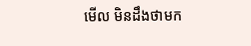មើល មិនដឹងថាមក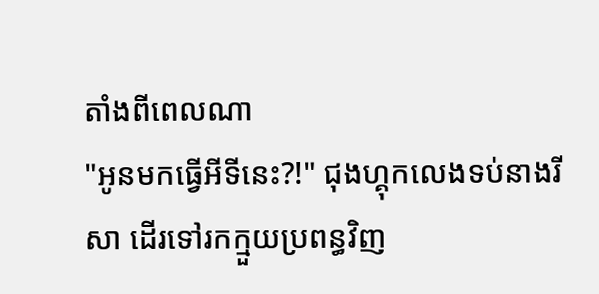តាំងពីពេលណា
"អូនមកធ្វើអីទីនេះ?!" ជុងហ្គុកលេងទប់នាងរីសា ដើរទៅរកក្មួយប្រពន្ធវិញ